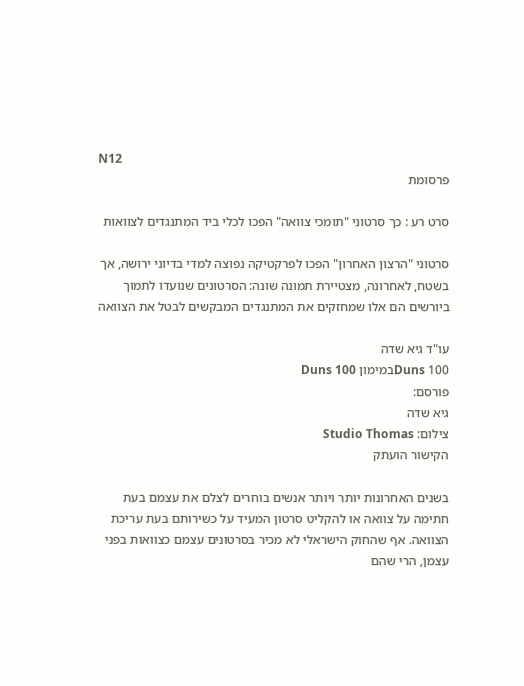N12
פרסומת

סרט רע : כך סרטוני "תומכי צוואה" הפכו לכלי ביד המתנגדים לצוואות

סרטוני "הרצון האחרון" הפכו לפרקטיקה נפוצה למדי בדיוני ירושה, אך בשטח, לאחרונה, מצטיירת תמונה שונה: הסרטונים שנועדו לתמוך ביורשים הם אלו שמחזקים את המתנגדים המבקשים לבטל את הצוואה

עו"ד גיא שדה
Duns 100במימון Duns 100
פורסם:
גיא שדה
צילום: Studio Thomas
הקישור הועתק

בשנים האחרונות יותר ויותר אנשים בוחרים לצלם את עצמם בעת חתימה על צוואה או להקליט סרטון המעיד על כשירותם בעת עריכת הצוואה. אף שהחוק הישראלי לא מכיר בסרטונים עצמם כצוואות בפני עצמן, הרי שהם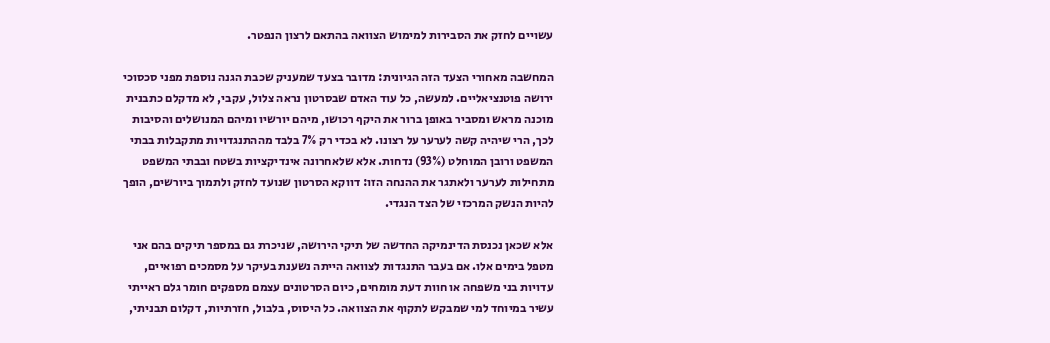עשויים לחזק את הסבירות למימוש הצוואה בהתאם לרצון הנפטר.

המחשבה מאחורי הצעד הזה הגיונית: מדובר בצעד שמעניק שכבת הגנה נוספת מפני סכסוכי ירושה פוטנציאליים. למעשה, כל עוד האדם שבסרטון נראה צלול, עקבי, לא מדקלם כתבנית מוכנה מראש ומסביר באופן ברור את היקף רכושו, מיהם יורשיו ומיהם המנושלים והסיבות לכך, הרי שיהיה קשה לערער על רצונו. לא בכדי רק 7% בלבד מההתנגדויות מתקבלות בבתי המשפט ורובן המוחלט (93%) נדחות. אלא שלאחרונה אינדיקציות בשטח ובבתי המשפט מתחילות לערער ולאתגר את ההנחה הזו: דווקא הסרטון שנועד לחזק ולתמוך ביורשים, הופך להיות הנשק המרכזי של הצד הנגדי.

אלא שכאן נכנסת הדינמיקה החדשה של תיקי הירושה, שניכרת גם במספר תיקים בהם אני מטפל בימים אלו. אם בעבר התנגדות לצוואה הייתה נשענת בעיקר על מסמכים רפואיים, עדויות בני משפחה או חוות דעת מומחים, כיום הסרטונים עצמם מספקים חומר גלם ראייתי עשיר במיוחד למי שמבקש לתקוף את הצוואה. כל היסוס, בלבול, חזרתיות, דקלום תבניתי,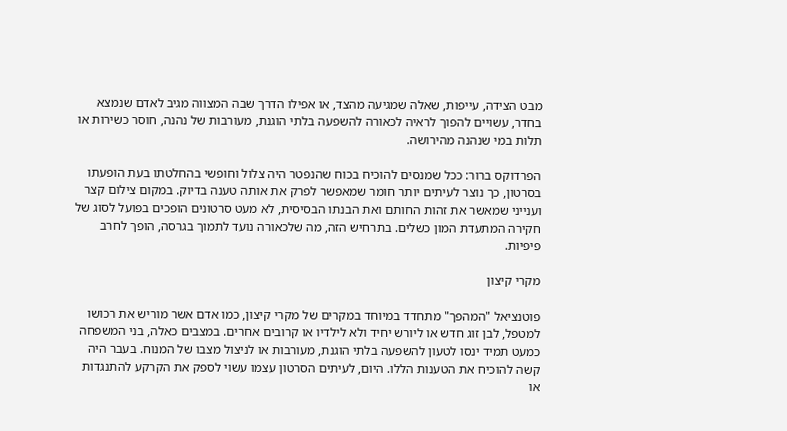מבט הצידה, עייפות, שאלה שמגיעה מהצד, או אפילו הדרך שבה המצווה מגיב לאדם שנמצא בחדר, עשויים להפוך לראיה לכאורה להשפעה בלתי הוגנת, מעורבות של נהנה, חוסר כשירות או תלות במי שנהנה מהירושה.

הפרדוקס ברור: ככל שמנסים להוכיח בכוח שהנפטר היה צלול וחופשי בהחלטתו בעת הופעתו בסרטון, כך נוצר לעיתים יותר חומר שמאפשר לפרק את אותה טענה בדיוק. במקום צילום קצר וענייני שמאשר את זהות החותם ואת הבנתו הבסיסית, לא מעט סרטונים הופכים בפועל לסוג של חקירה המתעדת המון כשלים. בתרחיש הזה, מה שלכאורה נועד לתמוך בגרסה, הופך לחרב פיפיות.

מקרי קיצון

פוטנציאל "המהפך" מתחדד במיוחד במקרים של מקרי קיצון, כמו אדם אשר מוריש את רכושו למטפל, לבן זוג חדש או ליורש יחיד ולא לילדיו או קרובים אחרים. במצבים כאלה, בני המשפחה כמעט תמיד ינסו לטעון להשפעה בלתי הוגנת, מעורבות או לניצול מצבו של המנוח. בעבר היה קשה להוכיח את הטענות הללו. היום, לעיתים הסרטון עצמו עשוי לספק את הקרקע להתנגדות או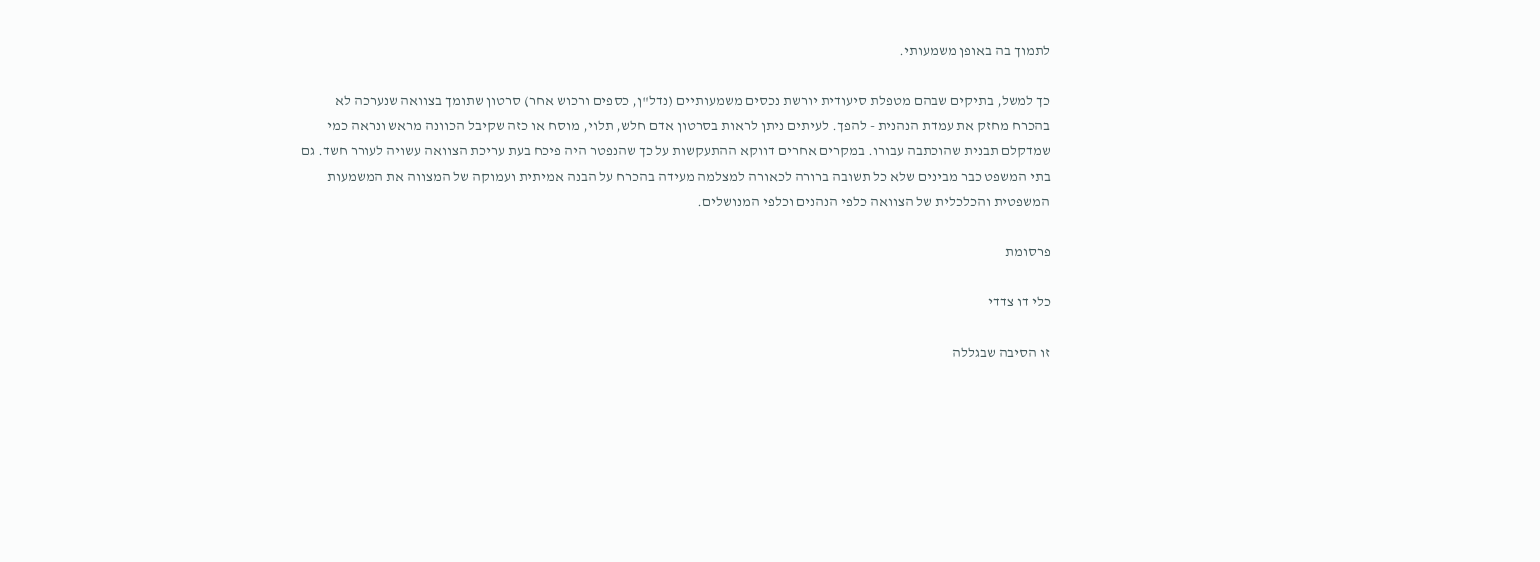לתמוך בה באופן משמעותי.

כך למשל, בתיקים שבהם מטפלת סיעודית יורשת נכסים משמעותיים (נדל"ן, כספים ורכוש אחר) סרטון שתומך בצוואה שנערכה לא בהכרח מחזק את עמדת הנהנית - להפך. לעיתים ניתן לראות בסרטון אדם חלש, תלוי, מוסח או כזה שקיבל הכוונה מראש ונראה כמי שמדקלם תבנית שהוכתבה עבורו. במקרים אחרים דווקא ההתעקשות על כך שהנפטר היה פיכח בעת עריכת הצוואה עשויה לעורר חשד. גם בתי המשפט כבר מבינים שלא כל תשובה ברורה לכאורה למצלמה מעידה בהכרח על הבנה אמיתית ועמוקה של המצווה את המשמעות המשפטית והכלכלית של הצוואה כלפי הנהנים וכלפי המנושלים.

פרסומת

כלי דו צדדי

זו הסיבה שבגללה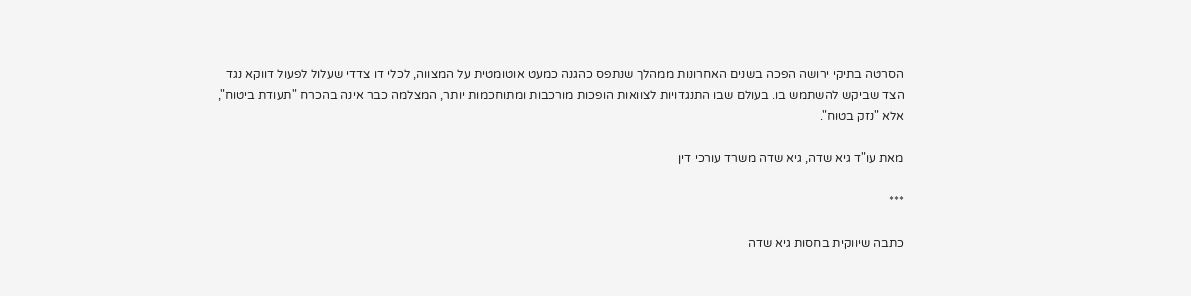הסרטה בתיקי ירושה הפכה בשנים האחרונות ממהלך שנתפס כהגנה כמעט אוטומטית על המצווה, לכלי דו צדדי שעלול לפעול דווקא נגד הצד שביקש להשתמש בו. בעולם שבו התנגדויות לצוואות הופכות מורכבות ומתוחכמות יותר, המצלמה כבר אינה בהכרח "תעודת ביטוח", אלא "נזק בטוח".

מאת עו"ד גיא שדה, גיא שדה משרד עורכי דין

***

כתבה שיווקית בחסות גיא שדה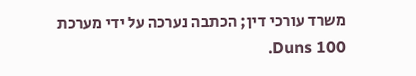משרד עורכי דין; הכתבה נערכה על ידי מערכת Duns 100.